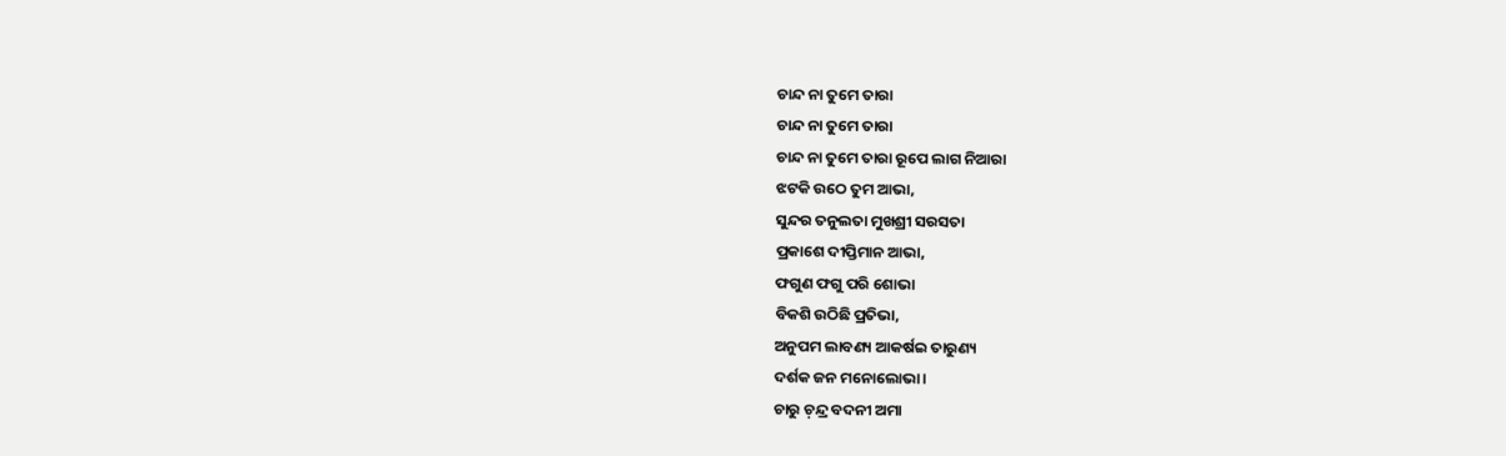ଚାନ୍ଦ ନା ତୁମେ ତାରା
ଚାନ୍ଦ ନା ତୁମେ ତାରା
ଚାନ୍ଦ ନା ତୁମେ ତାରା ରୂପେ ଲାଗ ନିଆରା
ଝଟକି ଉଠେ ତୁମ ଆଭା,
ସୁନ୍ଦର ତନୁଲତା ମୁଖଶ୍ରୀ ସରସତା
ପ୍ରକାଶେ ଦୀପ୍ତିମାନ ଆଭା,
ଫଗୁଣ ଫଗୁ ପରି ଶୋଭା
ବିକଶି ଉଠିଛି ପ୍ରତିଭା,
ଅନୁପମ ଲାବଣ୍ୟ ଆକର୍ଷଇ ତାରୁଣ୍ୟ
ଦର୍ଶକ ଜନ ମନୋଲୋଭା।
ଚାରୁ ଚ଼ନ୍ଦ୍ର ବଦନୀ ଅମା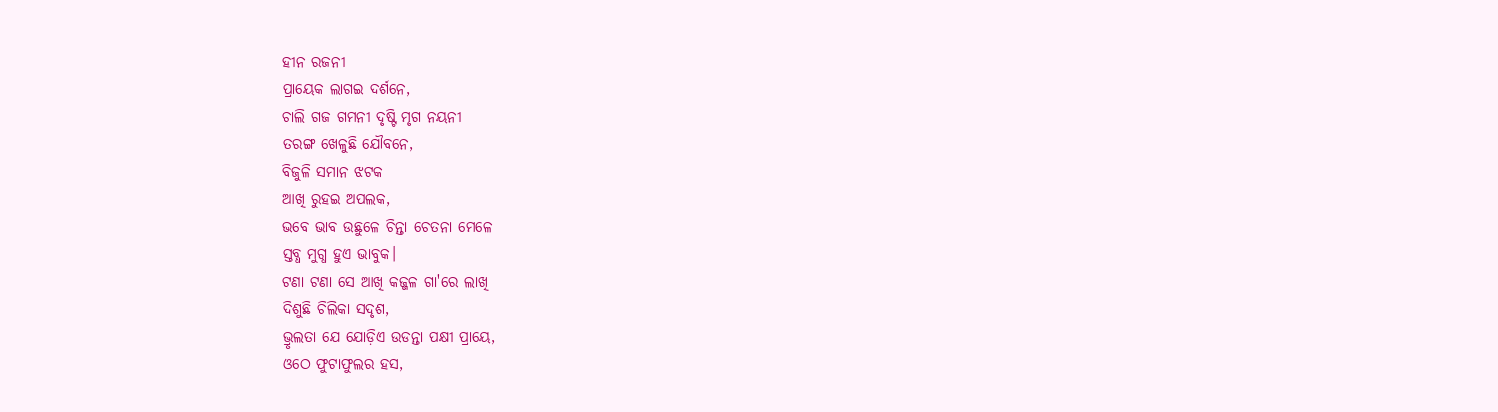ହୀନ ରଜନୀ
ପ୍ରାୟେକ ଲାଗଇ ଦର୍ଶନେ,
ଚାଲି ଗଜ ଗମନୀ ଦୃଷ୍ଟି ମୃଗ ନୟନୀ
ତରଙ୍ଗ ଖେଳୁଛି ଯୌବନେ,
ବିଜୁଳି ସମାନ ଝଟକ
ଆଖି ରୁହଇ ଅପଲକ,
ଭବେ ଭାବ ଉଛୁଳେ ଚିନ୍ତା ଚେତନା ମେଳେ
ସ୍ତବ୍ଧ ମୁଗ୍ଧ ହୁଏ ଭାବୁକ।
ଟଣା ଟଣା ସେ ଆଖି କଜ୍ଜଳ ଗା'ରେ ଲାଖି
ଦିଶୁଛି ଚିଲିକା ସଦୃଶ,
ଭ୍ରୃଲତା ଯେ ଯୋଡ଼ିଏ ଉଡନ୍ତା ପକ୍ଷୀ ପ୍ରାୟେ,
ଓଠେ ଫୁଟାଫୁଲର ହସ,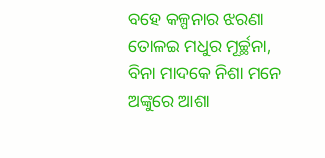ବହେ କଳ୍ପନାର ଝରଣା
ତୋଳଇ ମଧୁର ମୂର୍ଚ୍ଛନା,
ବିନା ମାଦକେ ନିଶା ମନେ ଅଙ୍କୁରେ ଆଶା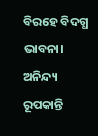ବିରହେ ବିଦଗ୍ଧ ଭାବନା।
ଅନିନ୍ଦ୍ୟ ରୂପକାନ୍ତି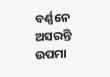ବର୍ଣ୍ଣନେ ଅସରନ୍ତି
ଉପମା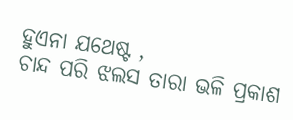ହୁଏନା ଯଥେଷ୍ଟ ,
ଚାନ୍ଦ ପରି ଝଲସ ତାରା ଭଳି ପ୍ରକାଶ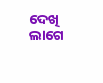ଦେଖି ଲାଗେ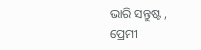ଭାରି ସନ୍ତୁଷ୍ଟ ,
ପ୍ରେମୀ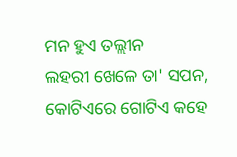ମନ ହୁଏ ତଲ୍ଲୀନ
ଲହରୀ ଖେଳେ ତା' ସପନ,
କୋଟିଏରେ ଗୋଟିଏ କହେ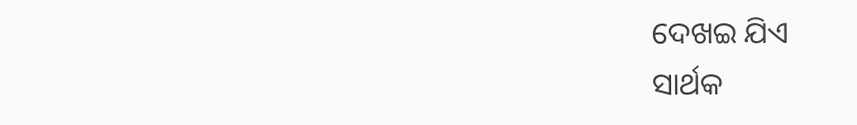ଦେଖଇ ଯିଏ
ସାର୍ଥକ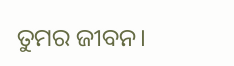ତୁମର ଜୀବନ।